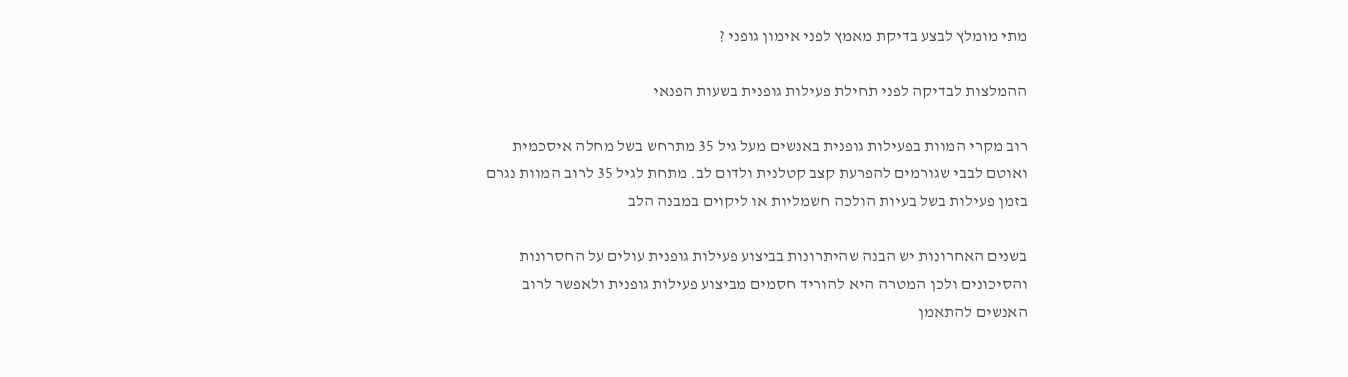מתי מומלץ לבצע בדיקת מאמץ לפני אימון גופני ?

ההמלצות לבדיקה לפני תחילת פעילות גופנית בשעות הפנאי

רוב מקרי המוות בפעילות גופנית באנשים מעל גיל 35 מתרחש בשל מחלה איסכמית ואוטם לבבי שגורמים להפרעת קצב קטלנית ולדום לב. מתחת לגיל 35 לרוב המוות נגרם בזמן פעילות בשל בעיות הולכה חשמליות או ליקוים במבנה הלב

בשנים האחרונות יש הבנה שהיתרונות בביצוע פעילות גופנית עולים על החסרונות והסיכונים ולכן המטרה היא להוריד חסמים מביצוע פעילות גופנית ולאפשר לרוב האנשים להתאמן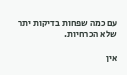עם כמה שפחות בדיקות יתר שלא הכרחיות.

אין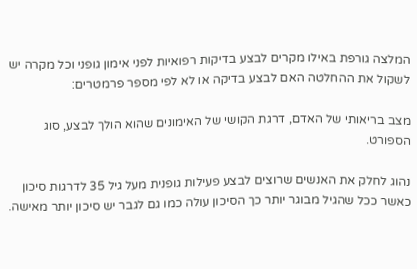המלצה גורפת באילו מקרים לבצע בדיקות רפואיות לפני אימון גופני וכל מקרה יש לשקול את ההחלטה האם לבצע בדיקה או לא לפי מספר פרמטרים:

מצב בריאותי של האדם, דרגת הקושי של האימונים שהוא הולך לבצע, סוג הספורט.

נהוג לחלק את האנשים שרוצים לבצע פעילות גופנית מעל גיל 35 לדרגות סיכון כאשר ככל שהגיל מבוגר יותר כך הסיכון עולה כמו גם לגבר יש סיכון יותר מאישה.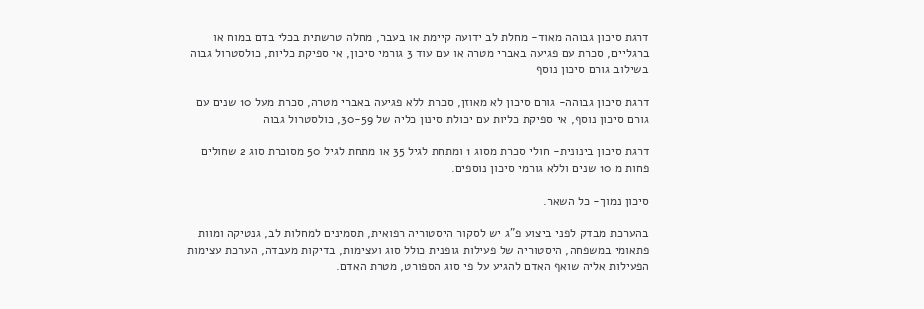דרגת סיכון גבוהה מאוד- מחלת לב ידועה קיימת או בעבר, מחלה טרשתית בכלי בדם במוח או ברגליים, סכרת עם פגיעה באברי מטרה או עם עוד 3 גורמי סיכון, אי ספיקת כליות, כולסטרול גבוה בשילוב גורם סיכון נוסף

דרגת סיכון גבוהה- גורם סיכון לא מאוזן, סכרת ללא פגיעה באברי מטרה, סכרת מעל 10 שנים עם גורם סיכון נוסף, אי ספיקת כליות עם יכולת סינון כליה של 30-59, כולסטרול גבוה

דרגת סיכון בינונית- חולי סכרת מסוג 1 ומתחת לגיל 35 או מתחת לגיל 50 מסוכרת סוג 2 שחולים פחות מ 10 שנים וללא גורמי סיכון נוספים.

סיכון נמוך- כל השאר.

בהערכת מבדק לפני ביצוע פ"ג יש לסקור היסטוריה רפואית, תסמינים למחלות לב, גנטיקה ומוות פתאומי במשפחה, היסטוריה של פעילות גופנית כולל סוג ועצימות, בדיקות מעבדה, הערכת עצימות הפעילות אליה שואף האדם להגיע על פי סוג הספורט, מטרת האדם.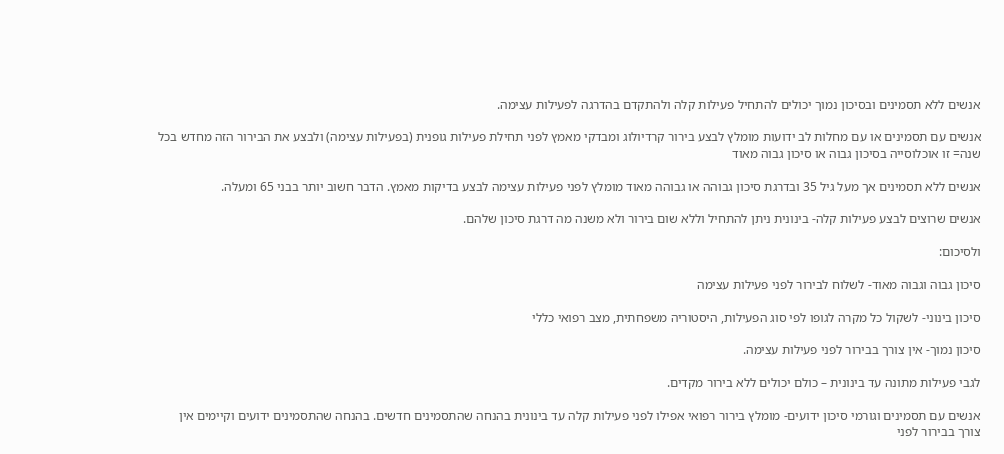אנשים ללא תסמינים ובסיכון נמוך יכולים להתחיל פעילות קלה ולהתקדם בהדרגה לפעילות עצימה.

אנשים עם תסמינים או עם מחלות לב ידועות מומלץ לבצע בירור קרדיולוג ומבדקי מאמץ לפני תחילת פעילות גופנית (בפעילות עצימה) ולבצע את הבירור הזה מחדש בכל שנה= זו אוכלוסייה בסיכון גבוה או סיכון גבוה מאוד

אנשים ללא תסמינים אך מעל גיל 35 ובדרגת סיכון גבוהה או גבוהה מאוד מומלץ לפני פעילות עצימה לבצע בדיקות מאמץ. הדבר חשוב יותר בבני 65 ומעלה.

אנשים שרוצים לבצע פעילות קלה- בינונית ניתן להתחיל וללא שום בירור ולא משנה מה דרגת סיכון שלהם.

ולסיכום:

סיכון גבוה וגבוה מאוד- לשלוח לבירור לפני פעילות עצימה

סיכון בינוני- לשקול כל מקרה לגופו לפי סוג הפעילות, היסטוריה משפחתית, מצב רפואי כללי

סיכון נמוך- אין צורך בבירור לפני פעילות עצימה.

לגבי פעילות מתונה עד בינונית – כולם יכולים ללא בירור מקדים.

אנשים עם תסמינים וגורמי סיכון ידועים- מומלץ בירור רפואי אפילו לפני פעילות קלה עד בינונית בהנחה שהתסמינים חדשים. בהנחה שהתסמינים ידועים וקיימים אין צורך בבירור לפני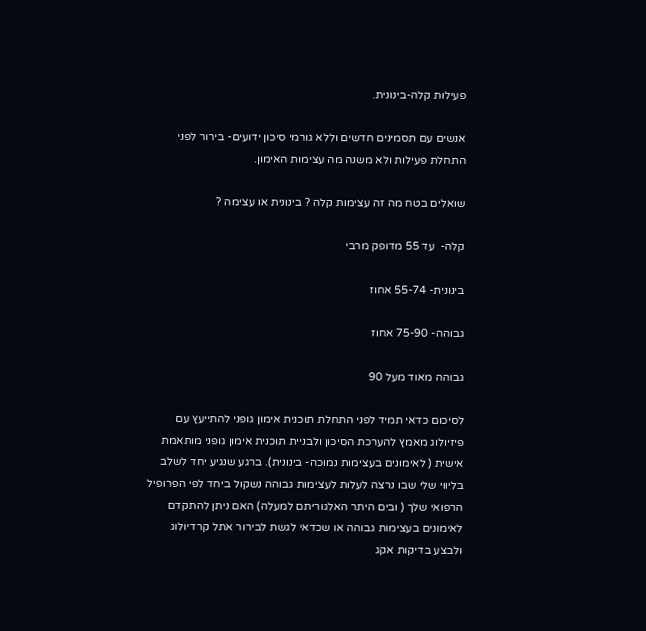פעילות קלה-בינונית.

אנשים עם תסמינים חדשים וללא גורמי סיכון ידועים- בירור לפני התחלת פעילות ולא משנה מה עצימות האימון.

שואלים בטח מה זה עצימות קלה ? בינונית או עצימה ?

קלה-  עד 55 מדופק מרבי

בינונית- 55-74 אחוז

גבוהה- 75-90 אחוז

גבוהה מאוד מעל 90

לסיכום כדאי תמיד לפני התחלת תוכנית אימון גופני להתייעץ עם פיזיולוג מאמץ להערכת הסיכון ולבניית תוכנית אימון גופני מותאמת אישית ( לאימונים בעצימות נמוכה- בינונית). ברגע שנגיע יחד לשלב בליווי שלי שבו נרצה לעלות לעצימות גבוהה נשקול ביחד לפי הפרופיל הרפואי שלך ( ובים היתר האלגוריתם למעלה) האם ניתן להתקדם לאימונים בעצימות גבוהה או שכדאי לגשת לבירור אתל קרדיולוג ולבצע בדיקות אקג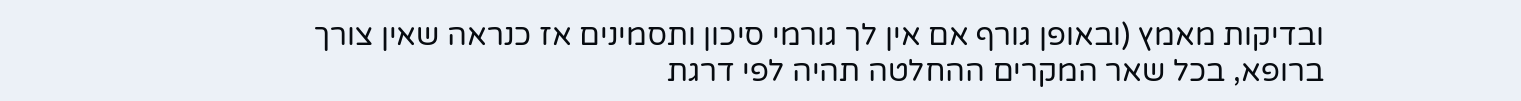ובדיקות מאמץ (ובאופן גורף אם אין לך גורמי סיכון ותסמינים אז כנראה שאין צורך ברופא, בכל שאר המקרים ההחלטה תהיה לפי דרגת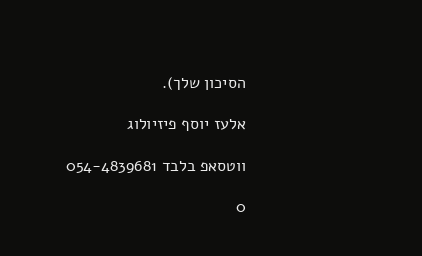הסיכון שלך).

אלעז יוסף פיזיולוג

ווטסאפ בלבד 054-4839681

0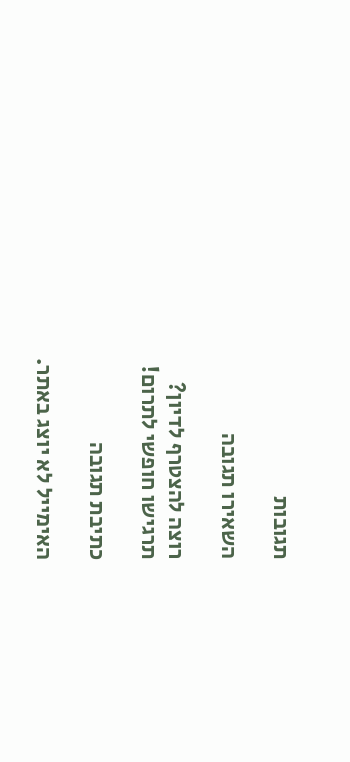תגובות

השאירו תגובה

רוצה להצטרף לדיון?
תרגישו חופשי לתרום!

כתיבת תגובה

האימייל לא יוצג באתר.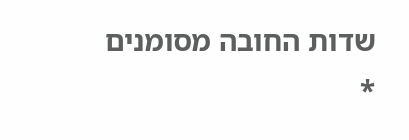שדות החובה מסומנים *